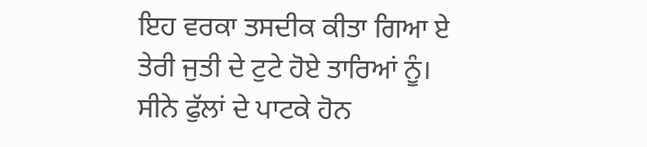ਇਹ ਵਰਕਾ ਤਸਦੀਕ ਕੀਤਾ ਗਿਆ ਏ
ਤੇਰੀ ਜੁਤੀ ਦੇ ਟੁਟੇ ਹੋਏ ਤਾਰਿਆਂ ਨੂੰ।
ਸੀਨੇ ਫੁੱਲਾਂ ਦੇ ਪਾਟਕੇ ਹੋਨ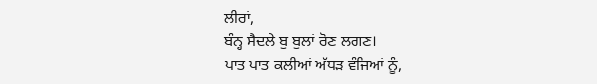ਲੀਰਾਂ,
ਬੰਨ੍ਹ ਸੈਦਲੇ ਬੁ ਬੁਲਾਂ ਰੋਣ ਲਗਣ।
ਪਾਤ ਪਾਤ ਕਲੀਆਂ ਅੱਧੜ ਵੰਜਿਆਂ ਨੂੰ,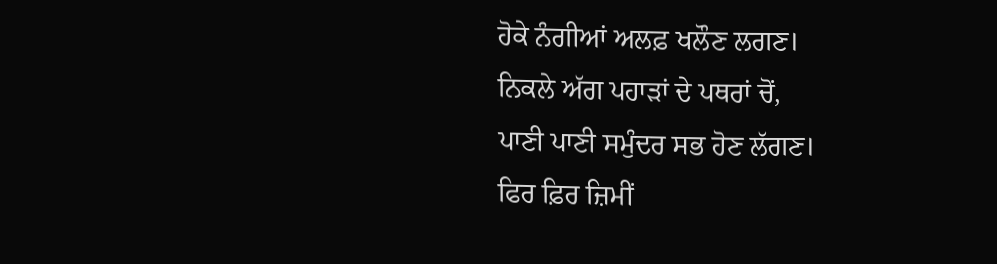ਹੋਕੇ ਨੰਗੀਆਂ ਅਲਫ਼ ਖਲੌਣ ਲਗਣ।
ਨਿਕਲੇ ਅੱਗ ਪਹਾੜਾਂ ਦੇ ਪਥਰਾਂ ਚੋਂ,
ਪਾਣੀ ਪਾਣੀ ਸਮੁੰਦਰ ਸਭ ਹੋਣ ਲੱਗਣ।
ਫਿਰ ਫ਼ਿਰ ਜ਼ਿਮੀਂ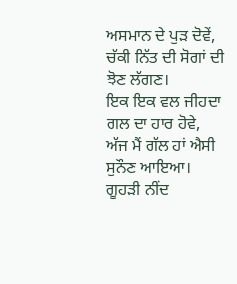ਅਸਮਾਨ ਦੇ ਪੁੜ ਦੋਵੇਂ,
ਚੱਕੀ ਨਿੱਤ ਦੀ ਸੋਗਾਂ ਦੀ ਝੋਣ ਲੱਗਣ।
ਇਕ ਇਕ ਵਲ ਜੀਹਦਾ ਗਲ ਦਾ ਹਾਰ ਹੋਵੇ,
ਅੱਜ ਮੈਂ ਗੱਲ ਹਾਂ ਐਸੀ ਸੁਨੌਣ ਆਇਆ।
ਗੂਹੜੀ ਨੀਂਦ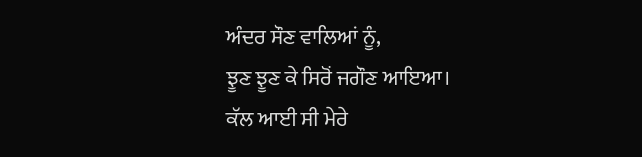ਅੰਦਰ ਸੌਣ ਵਾਲਿਆਂ ਨੂੰ,
ਝੂਣ ਝੂਣ ਕੇ ਸਿਰੋਂ ਜਗੌਣ ਆਇਆ।
ਕੱਲ ਆਈ ਸੀ ਮੇਰੇ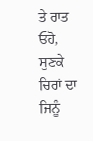ਤੇ ਰਾਤ ਓਹੋ,
ਸੁਣਕੇ ਚਿਰਾਂ ਦਾ ਜਿਨੂੰ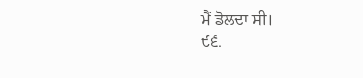ਮੈਂ ਡੋਲਦਾ ਸੀ।
੯੬.